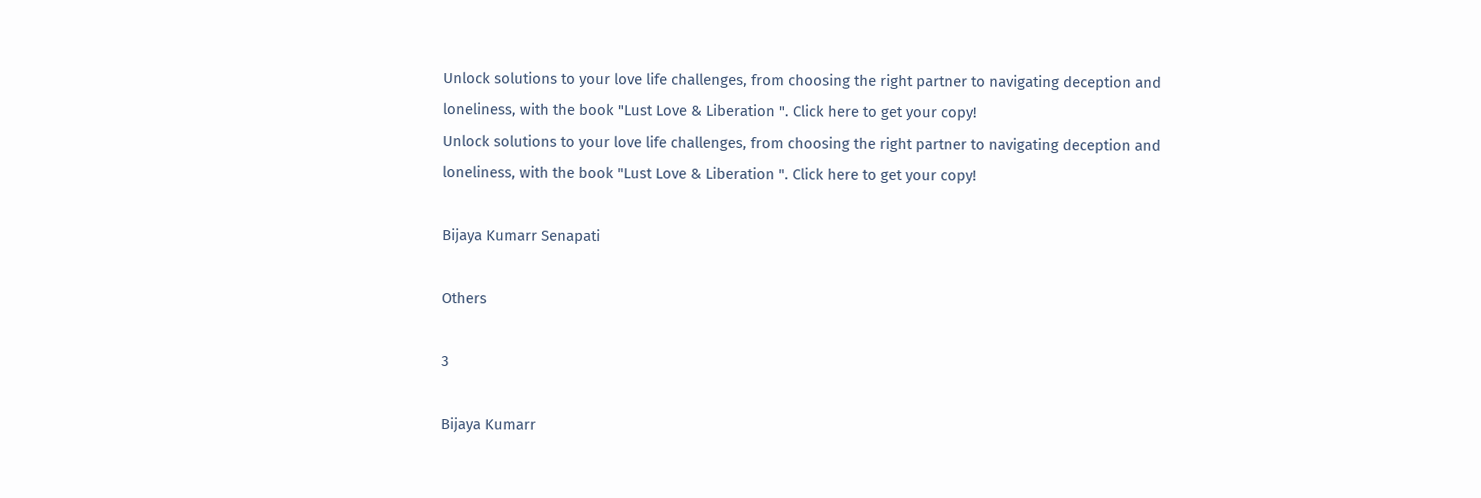Unlock solutions to your love life challenges, from choosing the right partner to navigating deception and loneliness, with the book "Lust Love & Liberation ". Click here to get your copy!
Unlock solutions to your love life challenges, from choosing the right partner to navigating deception and loneliness, with the book "Lust Love & Liberation ". Click here to get your copy!

Bijaya Kumarr Senapati

Others

3

Bijaya Kumarr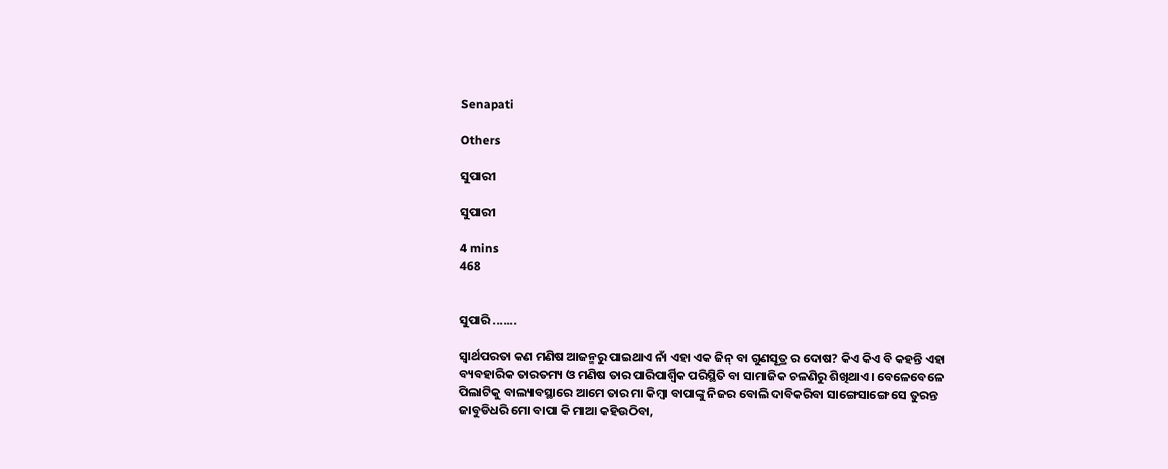Senapati

Others

ସୁପାରୀ

ସୁପାରୀ

4 mins
468


ସୁପାରି .......

ସ୍ବାର୍ଥପରତା କଣ ମଣିଷ ଆଜନ୍ମରୁ ପାଇଥାଏ ନାଁ ଏହା ଏକ ଜିନ୍ ବା ଗୁଣସୂତ୍ର ର ଦୋଷ? କିଏ କିଏ ବି କହନ୍ତି ଏହା ବ୍ୟବହାରିକ ତାରତମ୍ୟ ଓ ମଣିଷ ତାର ପାରିପାର୍ଶ୍ବିକ ପରିସ୍ଥିତି ବା ସାମାଜିକ ଚଳଣିରୁ ଶିଖିଥାଏ। ବେଳେବେଳେ ପିଲାଟିକୁ ବାଲ୍ୟାବସ୍ଥାରେ ଆମେ ତାର ମା କିମ୍ବା ବାପାଙ୍କୁ ନିଜର ବୋଲି ଦାବିକରିବା ସାଙ୍ଗେସାଙ୍ଗେ ସେ ତୁରନ୍ତ ଜାବୁଡିଧରି ମୋ ବାପା କି ମାଆ କହିଉଠିବା,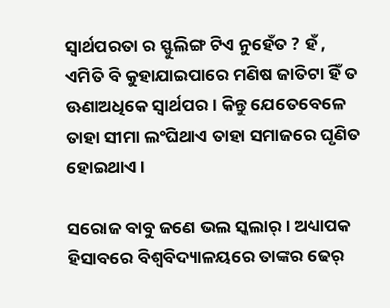ସ୍ବାର୍ଥପରତା ର ସ୍ଫୁଲିଙ୍ଗ ଟିଏ ନୁହେଁତ ? ହଁ , ଏମିତି ବି କୁହାଯାଇପାରେ ମଣିଷ ଜାତିଟା ହିଁ ତ ଊଣାଅଧିକେ ସ୍ବାର୍ଥପର। କିନ୍ତୁ ଯେତେବେଳେ ତାହା ସୀମା ଲଂଘିଥାଏ ତାହା ସମାଜରେ ଘୃଣିତ ହୋଇଥାଏ।

ସରୋଜ ବାବୁ ଜଣେ ଭଲ ସ୍କଲାର୍। ଅଧ୍ୟାପକ ହିସାବରେ ବିଶ୍ବବିଦ୍ୟାଳୟରେ ତାଙ୍କର ଢେର୍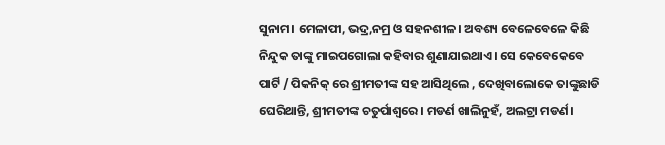ସୁନାମ। ମେଳାପୀ, ଭଦ୍ର,ନମ୍ର ଓ ସହନଶୀଳ। ଅବଶ୍ୟ ବେଳେବେଳେ କିଛି ନିନ୍ଦୁକ ତାଙ୍କୁ ମାଇପଗୋଲା କହିବାର ଶୁଣାଯାଇଥାଏ। ସେ କେବେକେବେ ପାର୍ଟି / ପିକନିକ୍ ରେ ଶ୍ରୀମତୀଙ୍କ ସହ ଆସିଥିଲେ , ଦେଖିବାଲୋକେ ତାଙ୍କୁଛାଡି ଘେରିଥାନ୍ତି, ଶ୍ରୀମତୀଙ୍କ ଚତୁର୍ପାଶ୍ବରେ। ମଡର୍ଣ ଖାଲିନୁହଁ, ଅଲଟ୍ରା ମଡର୍ଣ।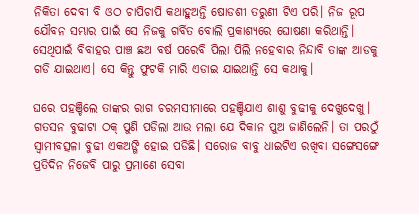ନିକିତା ଦେବୀ ବି ଓଠ ଚାପିଚାପି କଥାହୁଅନ୍ତି ଷୋଡଶୀ ତରୁଣୀ ଟିଏ ପରି। ନିଜ ରୂପ ଯୌବନ ସମ୍ଭାର ପାଇଁ ସେ ନିଜକୁ ଗର୍ବିତ ବୋଲି ପ୍ରକାଶ୍ୟରେ ଘୋଷଣା କରିଥାନ୍ତି। ସେଥିପାଇଁ ବିବାହର ପାଞ୍ଚ ଛଅ ବର୍ଷ ପରେବି ପିଲା ପିଲି ନହେବାର ନିନ୍ଦାବି ତାଙ୍କ ଆଡକୁ ଗଡି ଯାଇଥାଏ। ସେ କିନ୍ତୁ ଫୁଟକି ମାରି ଏଡାଇ ଯାଇଥାନ୍ତି ସେ କଥାକୁ।

ଘରେ ପହଞ୍ଚିଲେ ତାଙ୍କର ରାଗ ଚରମସୀମାରେ ପହଞ୍ଚିଯାଏ ଶାଶୁ ବୁଢୀକୁ ଦେଖୁଦେଖୁ। ଗତସନ ବୁଢାଟା ଠକ୍ ପୁଣି ପଡିଲା ଆଉ ମଲା ଯେ ଦିକାନ ପୁଅ ଜାଣିଲେନି। ତା ପରଠୁଁ ସ୍ବାମୀବତ୍ସଳା ବୁଢୀ ଏକଅଙ୍ଗି ହୋଇ ପଡିଛି। ସରୋଜ ବାବୁ ଧାଇଟିଏ ରଖିବା ସଙ୍ଗେସଙ୍ଗେ ପ୍ରତିଦିନ ନିଜେବି ପାରୁ ପ୍ରମାଣେ ସେବା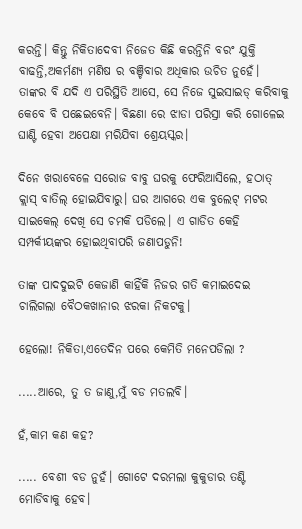କରନ୍ତି। କିନ୍ତୁ ନିକିତାଦେବୀ ନିଜେତ କିଛି କରନ୍ତିନି ବରଂ ଯୁକ୍ତି ବାଢନ୍ତି,ଅକର୍ମଣ୍ୟ ମଣିଷ ର ବଞ୍ଚିବାର ଅଧିକାର ଉଚିତ ନୁହେଁ। ତାଙ୍କର ବି ଯଦି ଏ ପରିସ୍ଥିତି ଆସେ, ସେ ନିଜେ ସୁଇସାଇଡ୍ କରିବାକୁ କେବେ ବି ପଛେଇବେନି। ବିଛଣା ରେ ଝାଡା ପରିସ୍ରା କରି ଗୋଳେଇ ଘାଣ୍ଟି ହେବା ଅପେକ୍ଷା ମରିଯିବା ଶ୍ରେୟସ୍କର।

ଦିନେ ଖରାବେଳେ ସରୋଜ ବାବୁ ଘରକୁ ଫେରିଆସିଲେ, ହଠାତ୍ କ୍ଲାସ୍ ବାତିଲ୍ ହୋଇଯିବାରୁ। ଘର ଆଗରେ ଏକ ବୁଲେଟ୍ ମଟର ସାଇକେଲ୍ ଦେଖି ସେ ଚମକି ପଡିଲେ। ଏ ଗାଡିତ କେହି ସମ୍ପର୍କୀୟଙ୍କର ହୋଇଥିବାପରି ଜଣାପଡୁନି!

ତାଙ୍କ ପାଦଦୁଇଟି କେଜାଣି କାହିଁକି ନିଜର ଗତି କମାଇଦେଇ ଚାଲିଗଲା ବୈଠକଖାନାର ଝରକା ନିକଟକୁ।

ହେଲୋ! ନିକିତା,ଏତେଦିନ ପରେ କେମିତି ମନେପଡିଲା ?

.....ଆରେ, ତୁ ତ ଜାଣୁ,ମୁଁ ବଡ ମତଲବି।

ହଁ,କାମ କଣ କହ?

..... ବେଶୀ ବଡ ନୁହଁ। ଗୋଟେ ଦରମଲା କୁକୁଡାର ତଣ୍ଟି ମୋଡିବାକୁ ହେବ।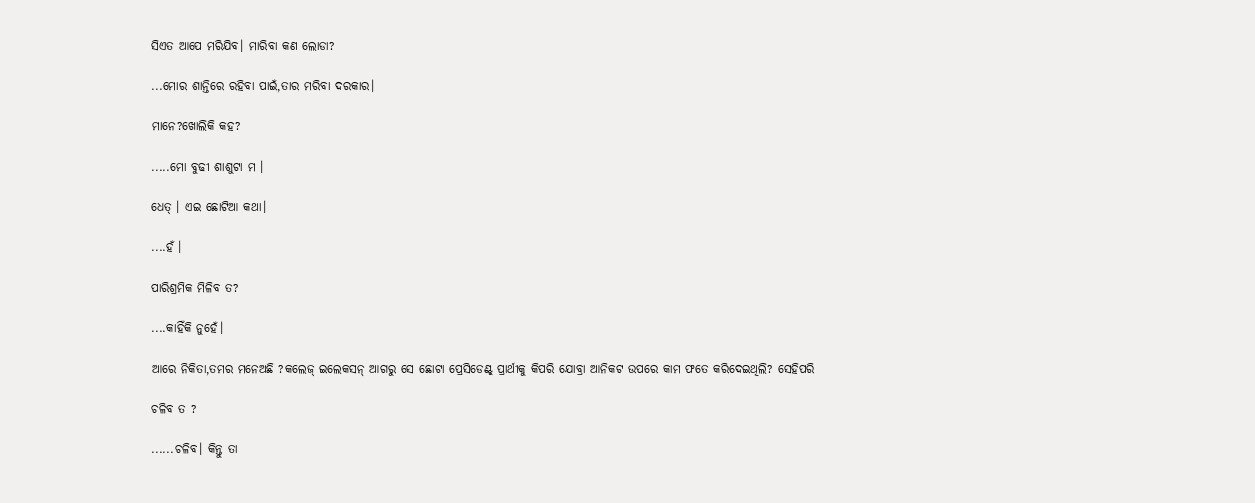ସିଏତ ଆପେ ମରିଯିବ। ମାରିବା କଣ ଲୋଡା?

...ମୋର ଶାନ୍ତିରେ ରହିବା ପାଇଁ,ତାର ମରିବା ଦରକାର।

ମାନେ?ଖୋଲିକି କହ?

.....ମୋ ବୁଢୀ ଶାଶୁଟା ମ ।

ଧେତ୍ । ଏଇ ଛୋଟିଆ କଥା।

....ହଁ ।

ପାରିଶ୍ରମିକ ମିଳିବ ତ?

....କାହିଁକି ନୁହେଁ।

ଆରେ ନିକିତା,ତମର ମନେଅଛି ?କଲେଜ୍ ଇଲେକସନ୍ ଆଗରୁ ସେ ଛୋଟା ପ୍ରେସିଡେଣ୍ଟ୍ ପ୍ରାର୍ଥୀକୁ କିପରି ଯୋବ୍ରା ଆନିକଟ ଉପରେ କାମ ଫତେ କରିଦେଇଥିଲି? ସେହିପରି

ଚଳିବ ତ ?

......ଚଳିବ। କିନ୍ତୁ ତା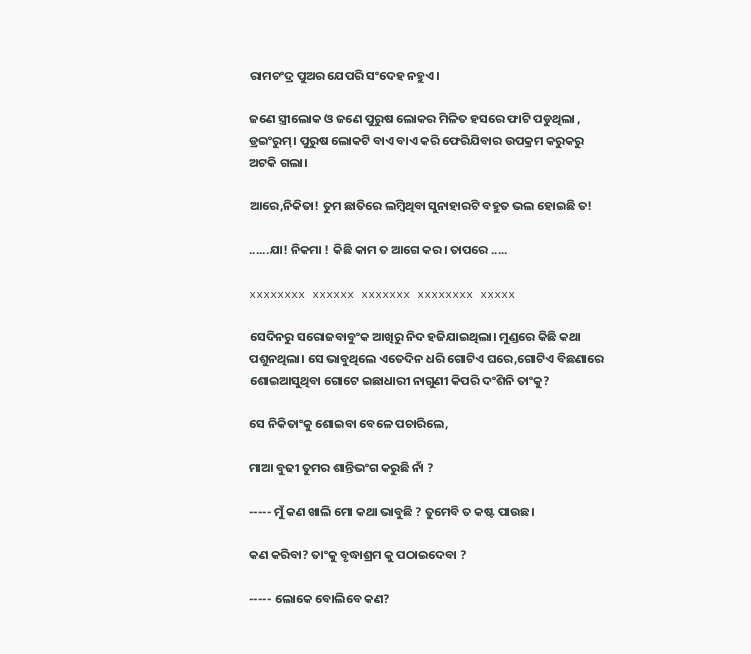ରାମଚଂଦ୍ର ପୁଅର ଯେପରି ସଂଦେହ ନହୁଏ।

ଜଣେ ସ୍ତ୍ରୀଲୋକ ଓ ଜଣେ ପୁରୁଷ ଲୋକର ମିଳିତ ହସରେ ଫାଟି ପଡୁଥିଲା , ଡ୍ରଇଂରୁମ୍। ପୁରୁଷ ଲୋକଟି ବାଏ ବାଏ କରି ଫେରିଯିବାର ଉପକ୍ରମ କରୁକରୁ ଅଟକି ଗଲା।

ଆରେ,ନିକିତା! ତୁମ ଛାତିରେ ଲମ୍ବିଥିବା ସୁନାହାରଟି ବହୁତ ଭଲ ହୋଇଛି ତ!

......ଯା! ନିକମା ! କିଛି କାମ ତ ଆଗେ କର। ତାପରେ .....

xxxxxxxx xxxxxx xxxxxxx xxxxxxxx xxxxx

ସେଦିନରୁ ସରୋଜବାବୁଂକ ଆଖିରୁ ନିଦ ହଜିଯାଇଥିଲା। ମୁଣ୍ଡରେ କିଛି କଥା ପଶୁନଥିଲା। ସେ ଭାବୁଥିଲେ ଏତେଦିନ ଧରି ଗୋଟିଏ ଘରେ,ଗୋଟିଏ ବିଛଣାରେ ଶୋଇଆସୁଥିବା ଗୋଟେ ଇଛାଧାରୀ ନାଗୁଣୀ କିପରି ଦଂଶିନି ତାଂକୁ?

ସେ ନିକିତାଂକୁ ଶୋଇବା ବେଳେ ପଚାରିଲେ,

ମାଆ ବୁଢୀ ତୁମର ଶାନ୍ତିଭଂଗ କରୁଛି ନାଁ ?

----- ମୁଁ କଣ ଖାଲି ମୋ କଥା ଭାବୁଛି ? ତୁମେବି ତ କଷ୍ଟ ପାଉଛ।

କଣ କରିବା? ତାଂକୁ ବୃଦ୍ଧାଶ୍ରମ କୁ ପଠାଇଦେବା ?

----- ଲୋକେ ବୋଲିବେ କଣ?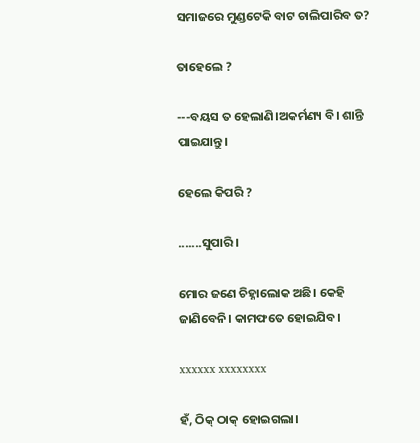ସମାଜରେ ମୁଣ୍ଡଟେକି ବାଟ ଚାଲିପାରିବ ତ?

ତାହେଲେ ?

---ବୟସ ତ ହେଲାଣି।ଅକର୍ମଣ୍ୟ ବି। ଶାନ୍ତି ପାଇଯାନ୍ତୁ।

ହେଲେ କିପରି ?

.......ସୁପାରି ।

ମୋର ଜଣେ ଚିହ୍ନାଲୋକ ଅଛି। କେହି ଜାଣିବେନି। କାମଫତେ ହୋଇଯିବ।

xxxxxx xxxxxxxx

ହଁ, ଠିକ୍ ଠାକ୍ ହୋଇଗଲା।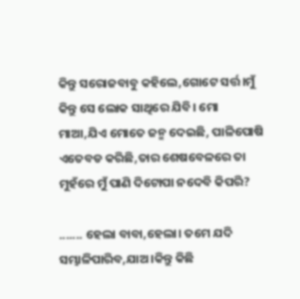କିନ୍ତୁ ସରୋଜବାବୁ କହିଲେ,ଗୋଟେ ସର୍ତ୍ତ।ମୁଁ କିନ୍ତୁ ସେ ଲୋକ ସାଥିରେ ଯିବି। ମୋ ମାଆ,ଯିଏ ମୋତେ ଜନ୍ମ ଦେଇଛି, ପାଳିପୋଷି ଏତେବଡ କରିଛି,ତାର ଶେଷବେଳରେ ତା ମୁହଁରେ ମୁଁ ପାଣି ଦିଟୋପା ନଦେବି କିପରି?

....... ହେଲା ବାବା,ହେଲା। ତମେ ଯଦି ସମ୍ଭାଳିପାରିବ,ଯାଅ।କିନ୍ତୁ କିଛି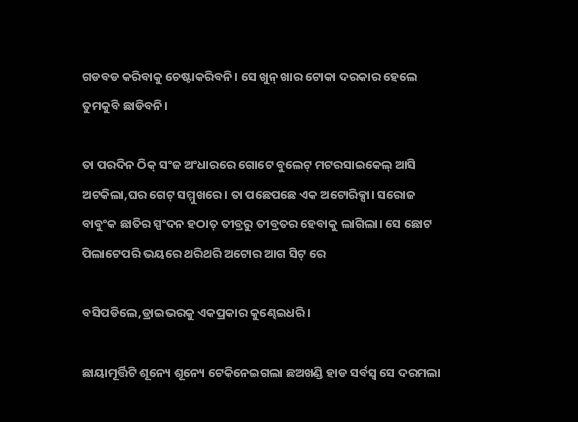ଗଡବଡ କରିବାକୁ ଚେଷ୍ଟାକରିବନି। ସେ ଖୁନ୍ ଖାର ଟୋକା ଦରକାର ହେଲେ ତୁମକୁବି ଛାଡିବନି।

ତା ପରଦିନ ଠିକ୍ ସଂଜ ଅଂଧାରରେ ଗୋଟେ ବୁଲେଟ୍ ମଟରସାଇକେଲ୍ ଆସି ଅଟକିଲା,ଘର ଗେଟ୍ ସମ୍ମୁଖରେ। ତା ପଛେପଛେ ଏକ ଅଟୋରିକ୍ସା। ସରୋଜ ବାବୁଂକ ଛାତିର ସ୍ପଂଦନ ହଠାତ୍ ତୀବ୍ରରୁ ତୀବ୍ରତର ହେବାକୁ ଲାଗିଲା। ସେ ଛୋଟ ପିଲାଟେପରି ଭୟରେ ଥରିଥରି ଅଟୋର ଆଗ ସିଟ୍ ରେ

ବସିପଡିଲେ,ଡ୍ରାଇଭରକୁ ଏକପ୍ରକାର କୁଣ୍ଢେଇଧରି।

ଛାୟାମୂର୍ତ୍ତିଟି ଶୂନ୍ୟେ ଶୂନ୍ୟେ ଟେକିନେଇଗଲା ଛଅଖଣ୍ଡି ହାଡ ସର୍ବସ୍ବ ସେ ଦରମଲା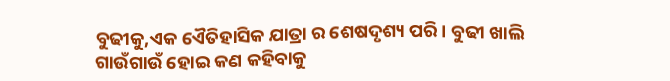ବୁଢୀକୁ,ଏକ ଏୈତିହାସିକ ଯାତ୍ରା ର ଶେଷଦୃଶ୍ୟ ପରି। ବୁଢୀ ଖାଲି ଗାଉଁଗାଉଁ ହୋଇ କଣ କହିବାକୁ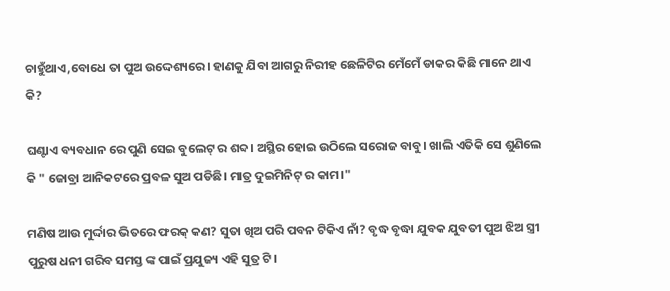ଚାହୁଁଥାଏ,ବୋଧେ ତା ପୁଅ ଉଦ୍ଦେଶ୍ୟରେ। ହାଣକୁ ଯିବା ଆଗରୁ ନିରୀହ ଛେଳିଟିର ମେଁମେଁ ଡାକର କିଛି ମାନେ ଥାଏ କି?

ଘଣ୍ଟାଏ ବ୍ୟବଧାନ ରେ ପୁଣି ସେଇ ବୁଲେଟ୍ ର ଶବ୍ଦ। ଅସ୍ଥିର ହୋଇ ଉଠିଲେ ସରୋଜ ବାବୁ। ଖାଲି ଏତିକି ସେ ଶୁଣିଲେ କି " ଜୋବ୍ରା ଆନିକଟରେ ପ୍ରବଳ ସୁଅ ପଡିଛି। ମାତ୍ର ଦୁଇମିନିଟ୍ ର କାମ।"

ମଣିଷ ଆଉ ମୁର୍ଦ୍ଦାର ଭିତରେ ଫରକ୍ କଣ? ସୁତା ଖିଅ ପରି ପବନ ଟିକିଏ ନାଁ? ବୃଦ୍ଧ ବୃଦ୍ଧା ଯୁବକ ଯୁବତୀ ପୁଅ ଝିଅ ସ୍ତ୍ରୀ ପୁରୁଷ ଧନୀ ଗରିବ ସମସ୍ତ ଙ୍କ ପାଇଁ ପ୍ରଯୁଜ୍ୟ ଏହି ସୁତ୍ର ଟି।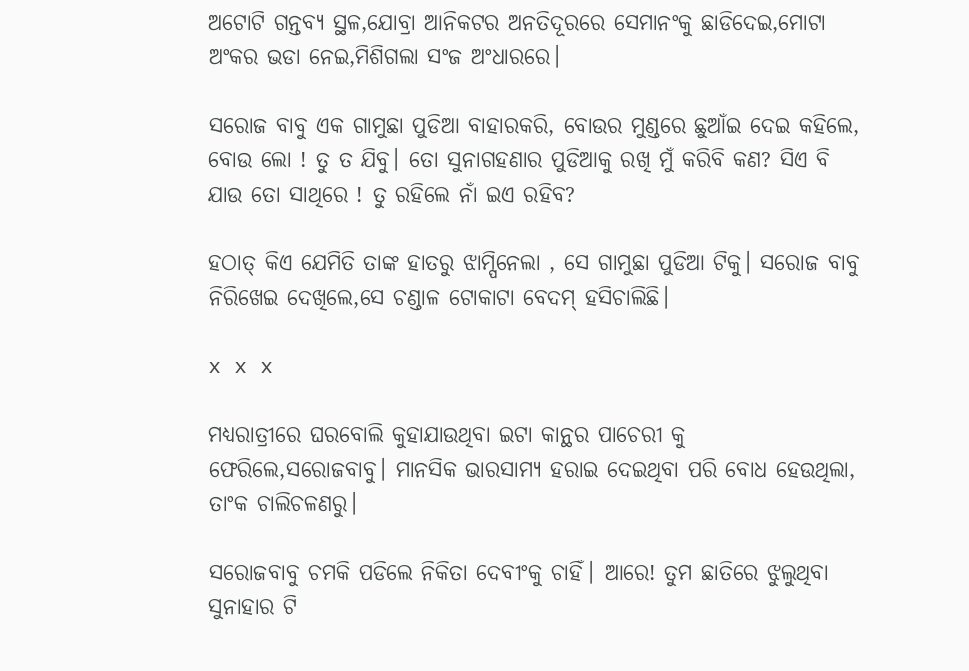ଅଟୋଟି ଗନ୍ତବ୍ୟ ସ୍ଥଳ,ଯୋବ୍ରା ଆନିକଟର ଅନତିଦୂରରେ ସେମାନଂକୁ ଛାଡିଦେଇ,ମୋଟା ଅଂକର ଭଡା ନେଇ,ମିଶିଗଲା ସଂଜ ଅଂଧାରରେ।

ସରୋଜ ବାବୁ ଏକ ଗାମୁଛା ପୁଡିଆ ବାହାରକରି, ବୋଉର ମୁଣ୍ଡରେ ଛୁଆଁଇ ଦେଇ କହିଲେ, ବୋଉ ଲୋ ! ତୁ ତ ଯିବୁ। ତୋ ସୁନାଗହଣାର ପୁଡିଆକୁ ରଖି ମୁଁ କରିବି କଣ? ସିଏ ବି ଯାଉ ତୋ ସାଥିରେ ! ତୁ ରହିଲେ ନାଁ ଇଏ ରହିବ?

ହଠାତ୍ କିଏ ଯେମିତି ତାଙ୍କ ହାତରୁ ଝାମ୍ପିନେଲା , ସେ ଗାମୁଛା ପୁଡିଆ ଟିକୁ। ସରୋଜ ବାବୁ ନିରିଖେଇ ଦେଖିଲେ,ସେ ଚଣ୍ଡାଳ ଟୋକାଟା ବେଦମ୍ ହସିଚାଲିଛି।

x x x

ମଧ୍ୟରାତ୍ରୀରେ ଘରବୋଲି କୁହାଯାଉଥିବା ଇଟା କାନ୍ଥର ପାଚେରୀ କୁ ଫେରିଲେ,ସରୋଜବାବୁ। ମାନସିକ ଭାରସାମ୍ୟ ହରାଇ ଦେଇଥିବା ପରି ବୋଧ ହେଉଥିଲା, ତାଂକ ଚାଲିଚଳଣରୁ।

ସରୋଜବାବୁ ଚମକି ପଡିଲେ ନିକିତା ଦେବୀଂକୁ ଚାହିଁ। ଆରେ! ତୁମ ଛାତିରେ ଝୁଲୁଥିବା ସୁନାହାର ଟି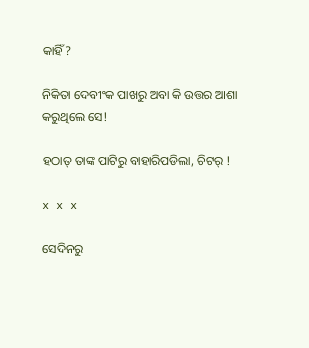କାହିଁ?

ନିକିତା ଦେବୀଂକ ପାଖରୁ ଅବା କି ଉତ୍ତର ଆଶା କରୁଥିଲେ ସେ!

ହଠାତ୍ ତାଙ୍କ ପାଟିରୁ ବାହାରିପଡିଲା, ଚିଟର୍ !

x x x

ସେଦିନରୁ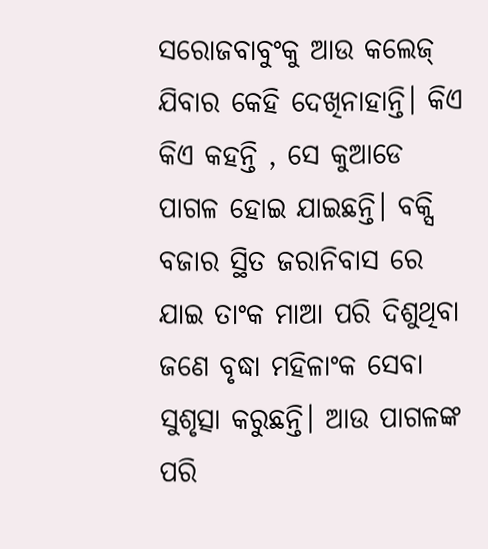ସରୋଜବାବୁଂକୁ ଆଉ କଲେଜ୍ ଯିବାର କେହି ଦେଖିନାହାନ୍ତି। କିଏ କିଏ କହନ୍ତି , ସେ କୁଆଡେ ପାଗଳ ହୋଇ ଯାଇଛନ୍ତି। ବକ୍ସି ବଜାର ସ୍ଥିତ ଜରାନିବାସ ରେ ଯାଇ ତାଂକ ମାଆ ପରି ଦିଶୁଥିବା ଜଣେ ବୃଦ୍ଧା ମହିଳାଂକ ସେବା ସୁଶୃତ୍ସା କରୁଛନ୍ତି। ଆଉ ପାଗଳଙ୍କ ପରି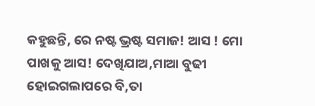କହୁଛନ୍ତି, ରେ ନଷ୍ଟ ଭ୍ରଷ୍ଟ ସମାଜ! ଆସ ! ମୋ ପାଖକୁ ଆସ! ଦେଖିଯାଅ,ମାଆ ବୁଢୀ ହୋଇଗଲାପରେ ବି,ତା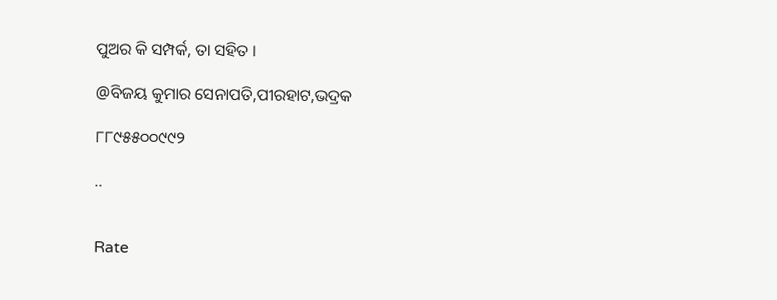ପୁଅର କି ସମ୍ପର୍କ, ତା ସହିତ ।

@ବିଜୟ କୁମାର ସେନାପତି,ପୀରହାଟ,ଭଦ୍ରକ

୮୮୯୫୫୦୦୯୯୨

..


Rate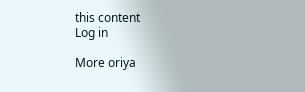this content
Log in

More oriya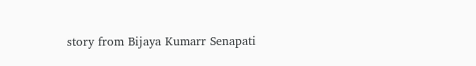story from Bijaya Kumarr Senapati